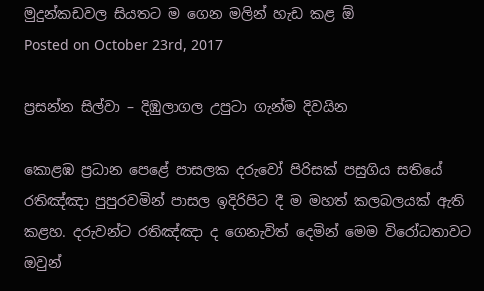මුදුන්කඩවල සියතට ම ගෙන මලින් හැඩ කළ ඕ
Posted on October 23rd, 2017

ප්‍රසන්න සිල්වා – දිඹුලාගල උපුටා ගැන්ම දිවයින

කොළඹ ප්‍රධාන පෙළේ පාසලක දරුවෝ පිරිසක්‌ පසුගිය සතියේ රතිඤ්ඤා පුපුරවමින් පාසල ඉදිරිපිට දී ම මහත් කලබලයක්‌ ඇති කළහ. දරුවන්ට රතිඤ්ඤා ද ගෙනැවිත් දෙමින් මෙම විරෝධතාවට ඔවුන්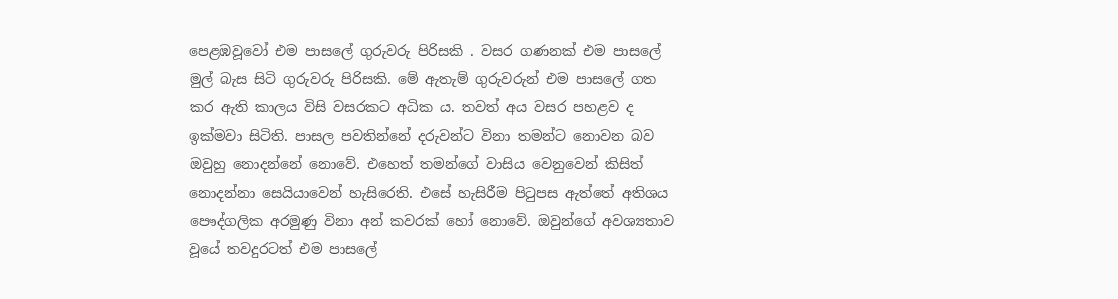පෙළඹවූවෝ එම පාසලේ ගුරුවරු පිරිසකි . වසර ගණනක්‌ එම පාසලේ මුල් බැස සිටි ගුරුවරු පිරිසකි. මේ ඇතැම් ගුරුවරුන් එම පාසලේ ගත කර ඇති කාලය විසි වසරකට අධික ය. තවත් අය වසර පහළව ද ඉක්‌මවා සිටිති. පාසල පවතින්නේ දරුවන්ට විනා තමන්ට නොවන බව ඔවුහු නොදන්නේ නොවේ. එහෙත් තමන්ගේ වාසිය වෙනුවෙන් කිසිත් නොදන්නා සෙයියාවෙන් හැසිරෙති. එසේ හැසිරීම පිටුපස ඇත්තේ අතිශය පෞද්ගලික අරමුණු විනා අන් කවරක්‌ හෝ නොවේ. ඔවුන්ගේ අවශ්‍යතාව වූයේ තවදුරටත් එම පාසලේ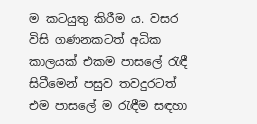ම කටයුතු කිරීම ය. වසර විසි ගණනකටත් අධික කාලයක්‌ එකම පාසලේ රැඳී සිටීමෙන් පසුව තවදුරටත් එම පාසලේ ම රැඳීම සඳහා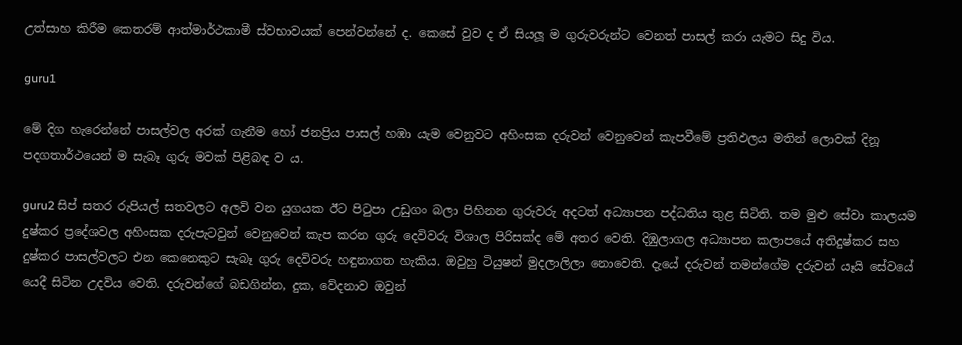උත්සාහ කිරීම කෙතරම් ආත්මාර්ථකාමී ස්‌වභාවයක්‌ පෙන්වන්නේ ද. කෙසේ වුව ද ඒ සියලූ ම ගුරුවරුන්ට වෙනත් පාසල් කරා යැමට සිදු විය.

guru1

මේ දිග හැරෙන්නේ පාසල්වල අරක්‌ ගැනීම හෝ ජනප්‍රිය පාසල් හඹා යැම වෙනුවට අහිංසක දරුවන් වෙනුවෙන් කැපවීමේ ප්‍රතිඵලය මතින් ලොවක්‌ දිනූ පදගතාර්ථයෙන් ම සැබෑ ගුරු මවක්‌ පිළිබඳ ව ය.

guru2 සිප් සතර රුපියල් සතවලට අලවි වන යුගයක ඊට පිටුපා උඩුගං බලා පිහිනන ගුරුවරු අදටත් අධ්‍යාපන පද්ධතිය තුළ සිටිති. තම මුළු සේවා කාලයම දුෂ්කර ප්‍රදේශවල අහිංසක දරුපැටවුන් වෙනුවෙන් කැප කරන ගුරු දෙවිවරු විශාල පිරිසක්‌ද මේ අතර වෙති. දිඹුලාගල අධ්‍යාපන කලාපයේ අතිදුෂ්කර සහ දුෂ්කර පාසල්වලට එන කෙනෙකුට සැබෑ ගුරු දෙවිවරු හඳුනාගත හැකිය. ඔවුහු ටියුෂන් මුදලාලිලා නොවෙති. දැයේ දරුවන් තමන්ගේම දරුවන් යෑයි සේවයේ යෙදී සිටින උදවිය වෙති. දරුවන්ගේ බඩගින්න, දුක, වේදනාව ඔවුන්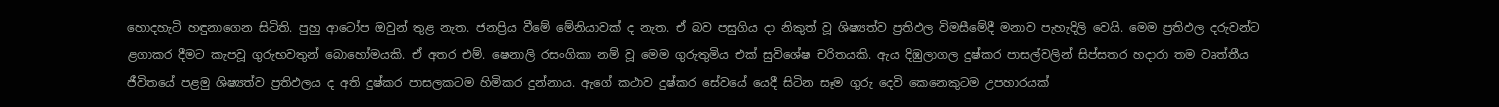හොදහැටි හඳුනාගෙන සිටිති. පුහු ආටෝප ඔවුන් තුළ නැත. ජනප්‍රිය වීමේ මේනියාවක්‌ ද නැත. ඒ බව පසුගිය දා නිකුත් වූ ශිෂ්‍යත්ව ප්‍රතිඵල විමසීමේදී මනාව පැහැදිලි වෙයි. මෙම ප්‍රතිඵල දරුවන්ට ළගාකර දීමට කැපවූ ගුරුභවතුන් බොහෝමයකි. ඒ අතර එම්. ෂෙනාලි රසංගිකා නම් වූ මෙම ගුරුතුමිය එක්‌ සුවිශේෂ චරිතයකි. ඇය දිඹුලාගල දුෂ්කර පාසල්වලින් සිප්සතර හදාරා තම වෘත්තීය ජීවිතයේ පළමු ශිෂ්‍යත්ව ප්‍රතිඵලය ද අති දුෂ්කර පාසලකටම හිමිකර දුන්නාය. ඇගේ කථාව දුෂ්කර සේවයේ යෙදී සිටින සෑම ගුරු දෙවි කෙනෙකුටම උපහාරයක්‌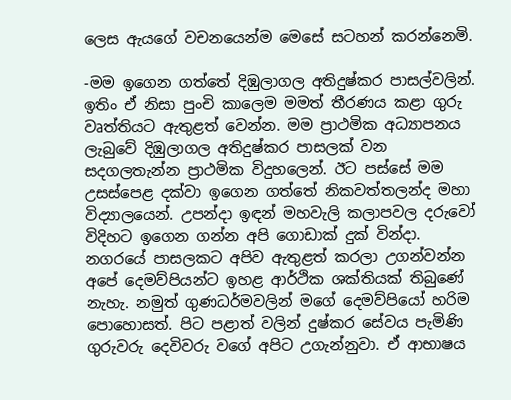ලෙස ඇයගේ වචනයෙන්ම මෙසේ සටහන් කරන්නෙමි.

-මම ඉගෙන ගත්තේ දිඹුලාගල අතිදුෂ්කර පාසල්වලින්. ඉතිං ඒ නිසා පුංචි කාලෙම මමත් තීරණය කළා ගුරු වෘත්තියට ඇතුළත් වෙන්න. මම ප්‍රාථමික අධ්‍යාපනය ලැබුවේ දිඹුලාගල අතිදුෂ්කර පාසලක්‌ වන සදගලතැන්න ප්‍රාථමික විදුහලෙන්. ඊට පස්‌සේ මම උසස්‌පෙළ දක්‌වා ඉගෙන ගත්තේ නිකවත්තලන්ද මහා විද්‍යාලයෙන්. උපන්දා ඉඳන් මහවැලි කලාපවල දරුවෝ විදිහට ඉගෙන ගන්න අපි ගොඩාක්‌ දුක්‌ වින්දා. නගරයේ පාසලකට අපිව ඇතුළත් කරලා උගන්වන්න අපේ දෙමව්පියන්ට ඉහළ ආර්ථික ශක්‌තියක්‌ තිබුණේ නැහැ. නමුත් ගුණධර්මවලින් මගේ දෙමව්පියෝ හරිම පොහොසත්. පිට පළාත් වලින් දුෂ්කර සේවය පැමිණි ගුරුවරු දෙවිවරු වගේ අපිට උගැන්නුවා. ඒ ආභාෂය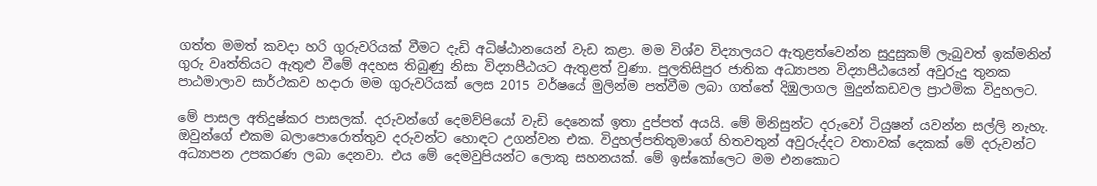ගත්ත මමත් කවදා හරි ගුරුවරියක්‌ වීමට දැඩි අධිෂ්ඨානයෙන් වැඩ කළා. මම විශ්ව විද්‍යාලයට ඇතුළත්වෙන්න සුදුසුකම් ලැබුවත් ඉක්‌මනින් ගුරු වෘත්තියට ඇතුළු වීමේ අදහස තිබුණු නිසා විද්‍යාපීඨයට ඇතුළත් වුණා. පුලතිසිපුර ජාතික අධ්‍යාපන විද්‍යාපීඨයෙන් අවුරුදු තුනක පාඨමාලාව සාර්ථකව හදාරා මම ගුරුවරියක්‌ ලෙස 2015 වර්ෂයේ මුලින්ම පත්වීම ලබා ගත්තේ දිඹුලාගල මුදුන්කඩවල ප්‍රාථමික විදුහලට.

මේ පාසල අතිදුෂ්කර පාසලක්‌. දරුවන්ගේ දෙමව්පියෝ වැඩි දෙනෙක්‌ ඉතා දුප්පත් අයයි. මේ මිනිසුන්ට දරුවෝ ටියුෂන් යවන්න සල්ලි නැහැ. ඔවුන්ගේ එකම බලාපොරොත්තුව දරුවන්ට හොඳට උගන්වන එක. විදුහල්පතිතුමාගේ හිතවතුන් අවුරුද්දට වතාවක්‌ දෙකක්‌ මේ දරුවන්ට අධ්‍යාපන උපකරණ ලබා දෙනවා. එය මේ දෙමවුපියන්ට ලොකු සහනයක්‌. මේ ඉස්‌කෝලෙට මම එනකොට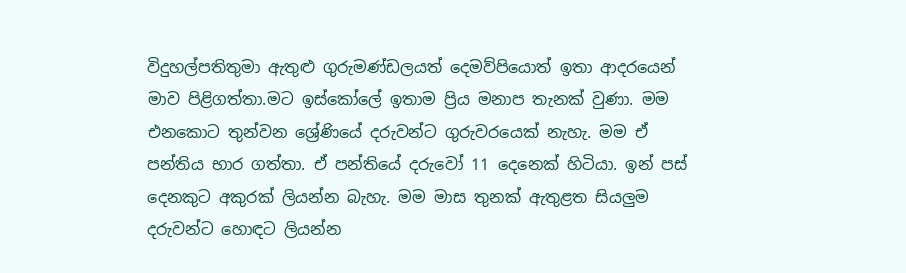විදුහල්පතිතුමා ඇතුළු ගුරුමණ්‌ඩලයත් දෙමව්පියොත් ඉතා ආදරයෙන් මාව පිළිගත්තා.මට ඉස්‌කෝලේ ඉතාම ප්‍රිය මනාප තැනක්‌ වුණා. මම එනකොට තුන්වන ශ්‍රේණියේ දරුවන්ට ගුරුවරයෙක්‌ නැහැ. මම ඒ පන්තිය භාර ගත්තා. ඒ පන්තියේ දරුවෝ 11 දෙනෙක්‌ හිටියා. ඉන් පස්‌ දෙනකුට අකුරක්‌ ලියන්න බැහැ. මම මාස තුනක්‌ ඇතුළත සියලුම දරුවන්ට හොඳට ලියන්න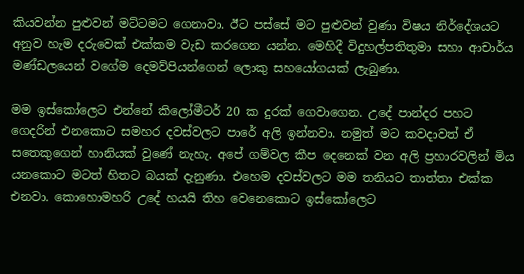කියවන්න පුළුවන් මට්‌ටමට ගෙනාවා. ඊට පස්‌සේ මට පුළුවන් වුණා විෂය නිර්දේශයට අනුව හැම දරුවෙක්‌ එක්‌කම වැඩ කරගෙන යන්න. මෙහිදී විදුහල්පතිතුමා සහා ආචාර්ය මණ්‌ඩලයෙන් වගේම දෙමව්පියන්ගෙන් ලොකු සහයෝගයක්‌ ලැබුණා.

මම ඉස්‌කෝලෙට එන්නේ කිලෝමීටර් 20 ක දුරක්‌ ගෙවාගෙන. උදේ පාන්දර පහට ගෙදරින් එනකොට සමහර දවස්‌වලට පාරේ අලි ඉන්නවා. නමුත් මට කවදාවත් ඒ සතෙකුගෙන් හානියක්‌ වුණේ නැහැ. අපේ ගම්වල කීප දෙනෙක්‌ වන අලි ප්‍රහාරවලින් මිය යනකොට මටත් හිතට බයක්‌ දැනුණා. එහෙම දවස්‌වලට මම තනියට තාත්තා එක්‌ක එනවා. කොහොමහරි උදේ හයයි තිහ වෙනෙකොට ඉස්‌කෝලෙට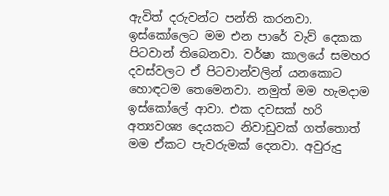ඇවිත් දරුවන්ට පන්ති කරනවා. ඉස්‌කෝලෙට මම එන පාරේ වැව් දෙකක පිටවාන් තිබෙනවා. වර්ෂා කාලයේ සමහර දවස්‌වලට ඒ පිටවාන්වලින් යනකොට හොඳටම තෙමෙනවා. නමුත් මම හැමදාම ඉස්‌කෝලේ ආවා. එක දවසක්‌ හරි අත්‍යවශ්‍ය දෙයකට නිවාඩුවක්‌ ගත්තොත් මම ඒකට පැවරුමක්‌ දෙනවා. අවුරුදු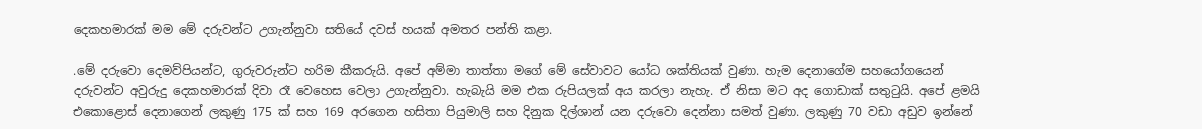දෙකහමාරක්‌ මම මේ දරුවන්ට උගැන්නුවා සතියේ දවස්‌ හයක්‌ අමතර පන්ති කළා.

.මේ දරුවො දෙමව්පියන්ට, ගුරුවරුන්ට හරිම කීකරුයි. අපේ අම්මා තාත්තා මගේ මේ සේවාවට යෝධ ශක්‌තියක්‌ වුණා. හැම දෙනාගේම සහයෝගයෙන් දරුවන්ට අවුරුදු දෙකහමාරක්‌ දිවා රෑ වෙහෙස වෙලා උගැන්නුවා. හැබැයි මම එක රුපියලක්‌ අය කරලා නැහැ. ඒ නිසා මට අද ගොඩාක්‌ සතුටුයි. අපේ ළමයි එකොළොස්‌ දෙනාගෙන් ලකුණු 175 ක්‌ සහ 169 අරගෙන හසිතා පියුමාලි සහ දිනුක දිල්ශාන් යන දරුවො දෙන්නා සමත් වුණා. ලකුණු 70 වඩා අඩුව ඉන්නේ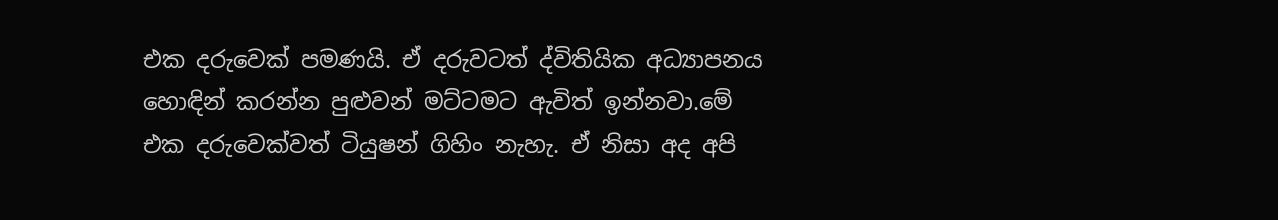එක දරුවෙක්‌ පමණයි. ඒ දරුවටත් ද්විතියික අධ්‍යාපනය හොඳින් කරන්න පුළුවන් මට්‌ටමට ඇවිත් ඉන්නවා.මේ එක දරුවෙක්‌වත් ටියුෂන් ගිහිං නැහැ. ඒ නිසා අද අපි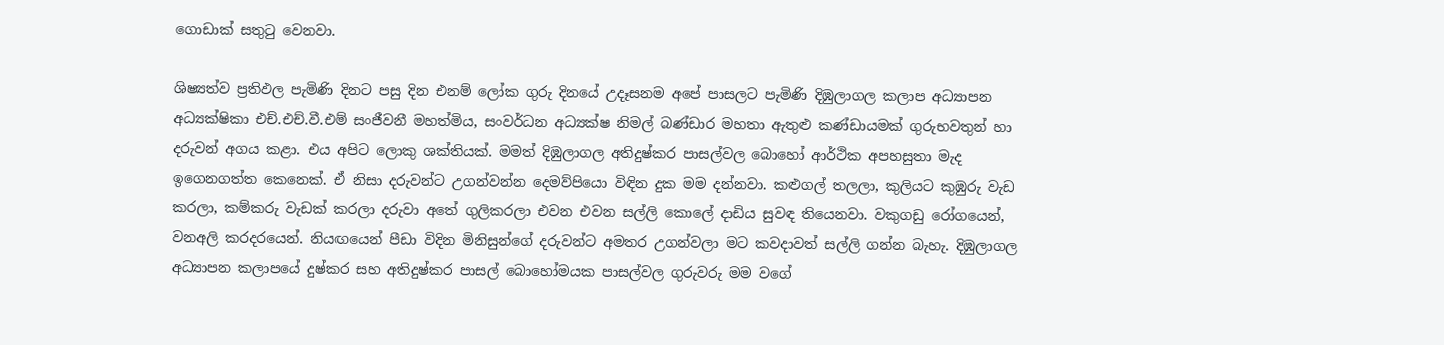ගොඩාක්‌ සතුටු වෙනවා.

ශිෂ්‍යත්ව ප්‍රතිඵල පැමිණි දිනට පසු දින එනම් ලෝක ගුරු දිනයේ උදෑසනම අපේ පාසලට පැමිණි දිඹුලාගල කලාප අධ්‍යාපන අධ්‍යක්‌ෂිකා එච්.එච්.වී.එම් සංජීවනී මහත්මිය, සංවර්ධන අධ්‍යක්‌ෂ නිමල් බණ්‌ඩාර මහතා ඇතුළු කණ්‌ඩායමක්‌ ගුරුභවතුන් හා දරුවන් අගය කළා. එය අපිට ලොකු ශක්‌තියක්‌. මමත් දිඹුලාගල අතිදුෂ්කර පාසල්වල බොහෝ ආර්ථික අපහසුතා මැද ඉගෙනගත්ත කෙනෙක්‌. ඒ නිසා දරුවන්ට උගන්වන්න දෙමව්පියො විඳින දුක මම දන්නවා. කළුගල් තලලා, කුලියට කුඹුරු වැඩ කරලා, කම්කරු වැඩක්‌ කරලා දරුවා අතේ ගුලිකරලා එවන එවන සල්ලි කොලේ දාඩිය සුවඳ තියෙනවා. වකුගඩු රෝගයෙන්, වනඅලි කරදරයෙන්. නියඟයෙන් පීඩා විදින මිනිසුන්ගේ දරුවන්ට අමතර උගන්වලා මට කවදාවත් සල්ලි ගන්න බැහැ. දිඹුලාගල අධ්‍යාපන කලාපයේ දුෂ්කර සහ අතිදුෂ්කර පාසල් බොහෝමයක පාසල්වල ගුරුවරු මම වගේ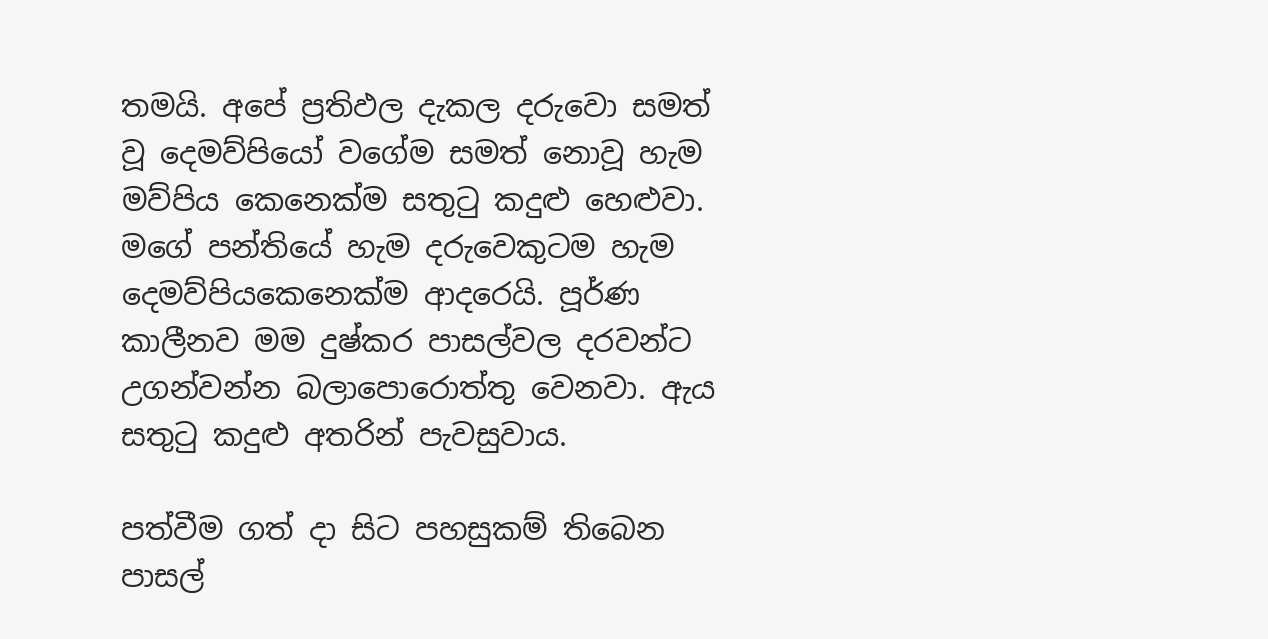තමයි. අපේ ප්‍රතිඵල දැකල දරුවො සමත් වූ දෙමව්පියෝ වගේම සමත් නොවූ හැම මව්පිය කෙනෙක්‌ම සතුටු කදුළු හෙළුවා. මගේ පන්තියේ හැම දරුවෙකුටම හැම දෙමව්පියකෙනෙක්‌ම ආදරෙයි. පූර්ණ කාලීනව මම දුෂ්කර පාසල්වල දරවන්ට උගන්වන්න බලාපොරොත්තු වෙනවා. ඇය සතුටු කදුළු අතරින් පැවසුවාය.

පත්වීම ගත් දා සිට පහසුකම් තිබෙන පාසල්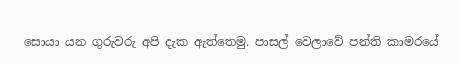සොයා යන ගුරුවරු අපි දැක ඇත්තෙමු. පාසල් වෙලාවේ පන්ති කාමරයේ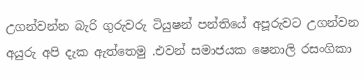උගන්වන්න බැරි ගුරුවරු ටියුෂන් පන්තියේ අපූරුවට උගන්වන අයුරු අපි දැක ඇත්තෙමු .එවන් සමාජයක ෂෙනාලි රසංගිකා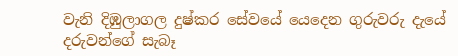වැනි දිඹුලාගල දුෂ්කර සේවයේ යෙදෙන ගුරුවරු දැයේ දරුවන්ගේ සැබෑ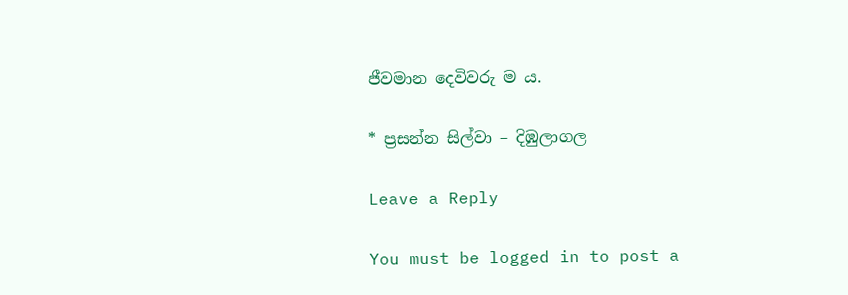ජීවමාන දෙවිවරු ම ය.

* ප්‍රසන්න සිල්වා – දිඹුලාගල

Leave a Reply

You must be logged in to post a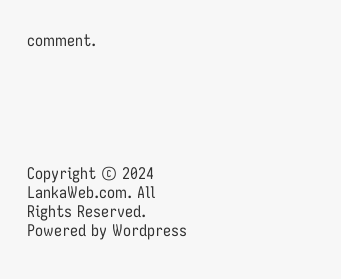comment.






Copyright © 2024 LankaWeb.com. All Rights Reserved. Powered by Wordpress